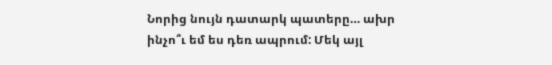Նորից նույն դատարկ պատերը… ախր ինչո՞ւ եմ ես դեռ ապրում: Մեկ այլ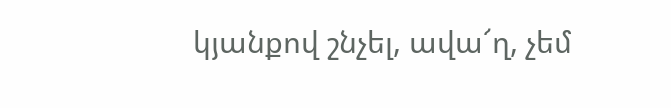կյանքով շնչել, ավա՜ղ, չեմ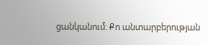ցանկանում: Քո անտարբերության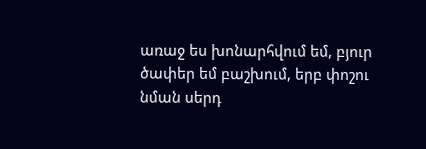առաջ ես խոնարհվում եմ, բյուր ծափեր եմ բաշխում, երբ փոշու նման սերդ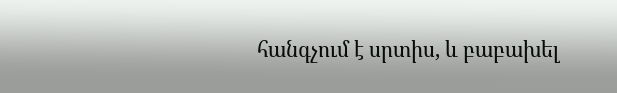հանգչում է սրտիս, և բաբախել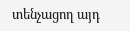տենչացող այդ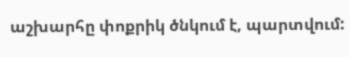աշխարհը փոքրիկ ծնկում է, պարտվում: